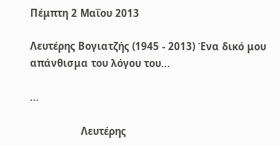Πέμπτη 2 Μαΐου 2013

Λευτέρης Βογιατζής (1945 - 2013) Ένα δικό μου απάνθισμα του λόγου του...

...

                 Λευτέρης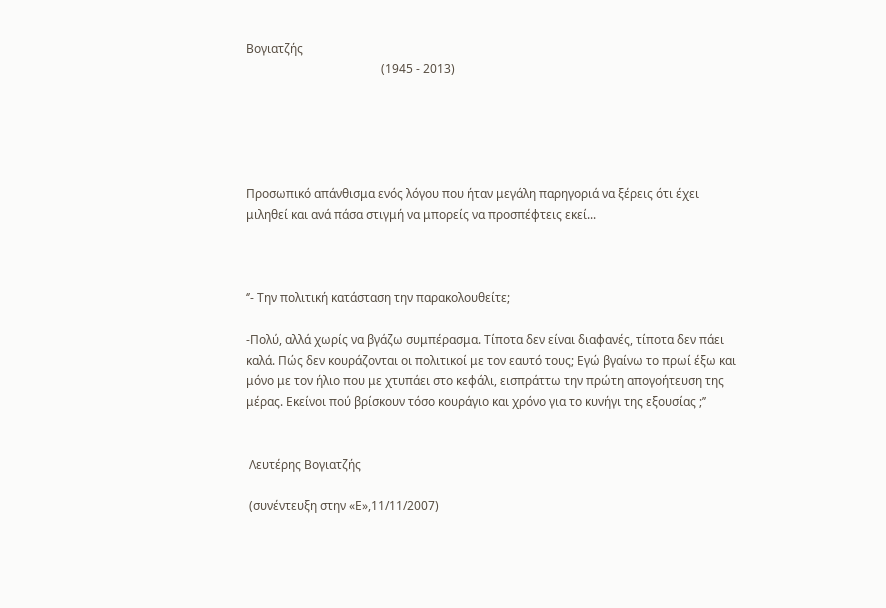Βογιατζής
                                             (1945 - 2013)





Προσωπικό απάνθισμα ενός λόγου που ήταν μεγάλη παρηγοριά να ξέρεις ότι έχει μιληθεί και ανά πάσα στιγμή να μπορείς να προσπέφτεις εκεί...



‘’- Την πολιτική κατάσταση την παρακολουθείτε;

-Πολύ, αλλά χωρίς να βγάζω συμπέρασμα. Τίποτα δεν είναι διαφανές, τίποτα δεν πάει καλά. Πώς δεν κουράζονται οι πολιτικοί με τον εαυτό τους; Εγώ βγαίνω το πρωί έξω και μόνο με τον ήλιο που με χτυπάει στο κεφάλι, εισπράττω την πρώτη απογοήτευση της μέρας. Εκείνοι πού βρίσκουν τόσο κουράγιο και χρόνο για το κυνήγι της εξουσίας ;’’


 Λευτέρης Βογιατζής

 (συνέντευξη στην «Ε»,11/11/2007)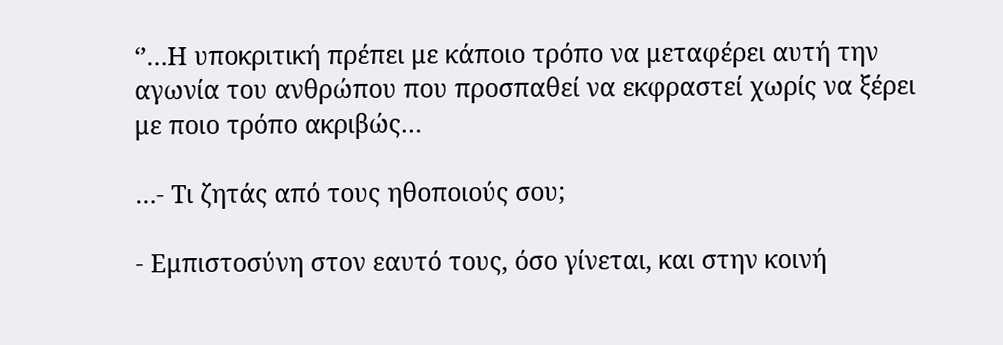‘’…Η υποκριτική πρέπει με κάποιο τρόπο να μεταφέρει αυτή την αγωνία του ανθρώπου που προσπαθεί να εκφραστεί χωρίς να ξέρει με ποιο τρόπο ακριβώς…

…- Τι ζητάς από τους ηθοποιούς σου;

- Εμπιστοσύνη στον εαυτό τους, όσο γίνεται, και στην κοινή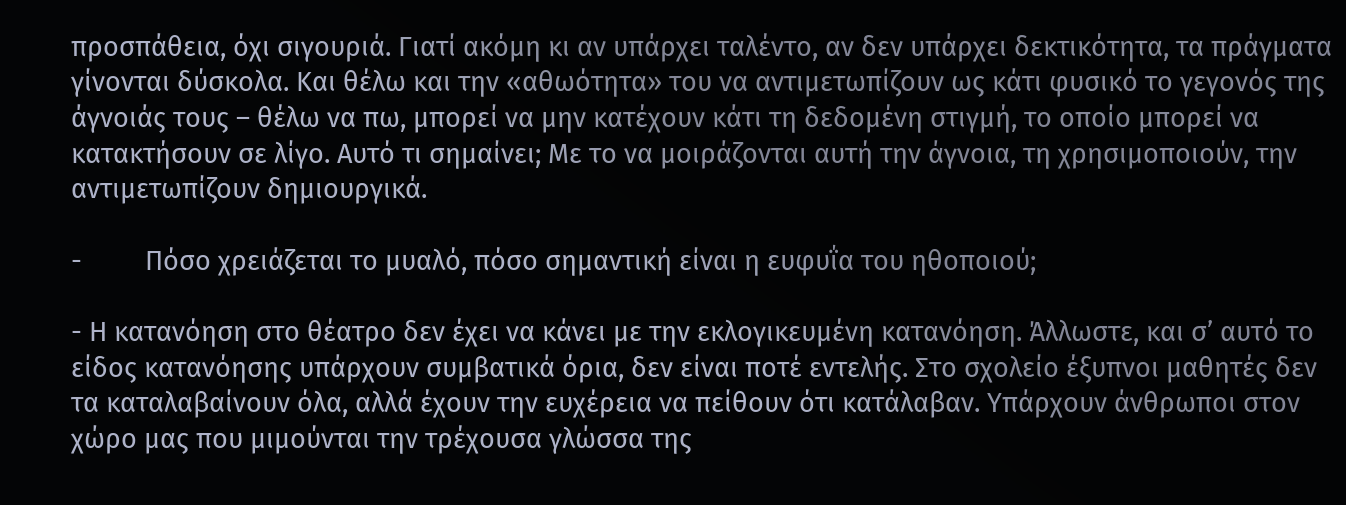προσπάθεια, όχι σιγουριά. Γιατί ακόμη κι αν υπάρχει ταλέντο, αν δεν υπάρχει δεκτικότητα, τα πράγματα γίνονται δύσκολα. Και θέλω και την «αθωότητα» του να αντιμετωπίζουν ως κάτι φυσικό το γεγονός της άγνοιάς τους – θέλω να πω, μπορεί να μην κατέχουν κάτι τη δεδομένη στιγμή, το οποίο μπορεί να κατακτήσουν σε λίγο. Αυτό τι σημαίνει; Με το να μοιράζονται αυτή την άγνοια, τη χρησιμοποιούν, την αντιμετωπίζουν δημιουργικά.

-         Πόσο χρειάζεται το μυαλό, πόσο σημαντική είναι η ευφυΐα του ηθοποιού;

- Η κατανόηση στο θέατρο δεν έχει να κάνει με την εκλογικευμένη κατανόηση. Άλλωστε, και σ’ αυτό το είδος κατανόησης υπάρχουν συμβατικά όρια, δεν είναι ποτέ εντελής. Στο σχολείο έξυπνοι μαθητές δεν τα καταλαβαίνουν όλα, αλλά έχουν την ευχέρεια να πείθουν ότι κατάλαβαν. Υπάρχουν άνθρωποι στον χώρο μας που μιμούνται την τρέχουσα γλώσσα της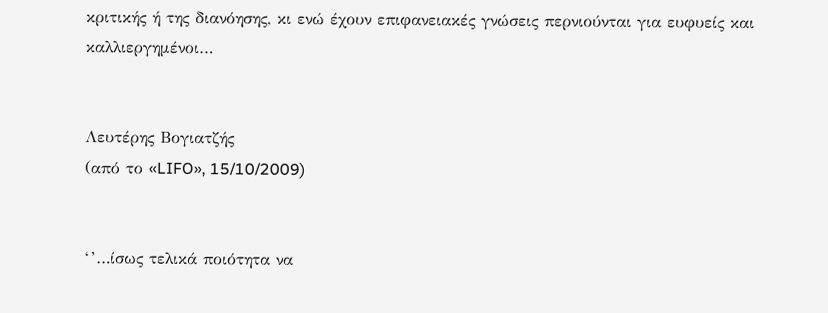κριτικής ή της διανόησης, κι ενώ έχουν επιφανειακές γνώσεις περνιούνται για ευφυείς και καλλιεργημένοι…


Λευτέρης Βογιατζής
(από το «LIFO», 15/10/2009)


‘’…ίσως τελικά ποιότητα να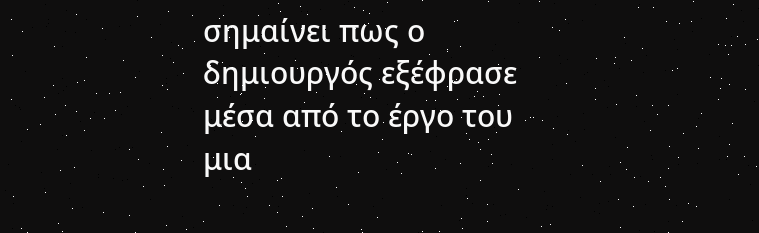σημαίνει πως ο δημιουργός εξέφρασε μέσα από το έργο του μια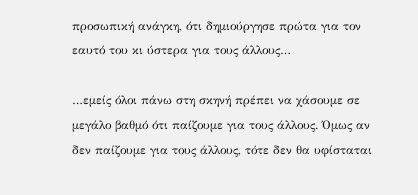προσωπική ανάγκη, ότι δημιούργησε πρώτα για τον εαυτό του κι ύστερα για τους άλλους…

…εμείς όλοι πάνω στη σκηνή πρέπει να χάσουμε σε μεγάλο βαθμό ότι παίζουμε για τους άλλους. Όμως αν δεν παίζουμε για τους άλλους, τότε δεν θα υφίσταται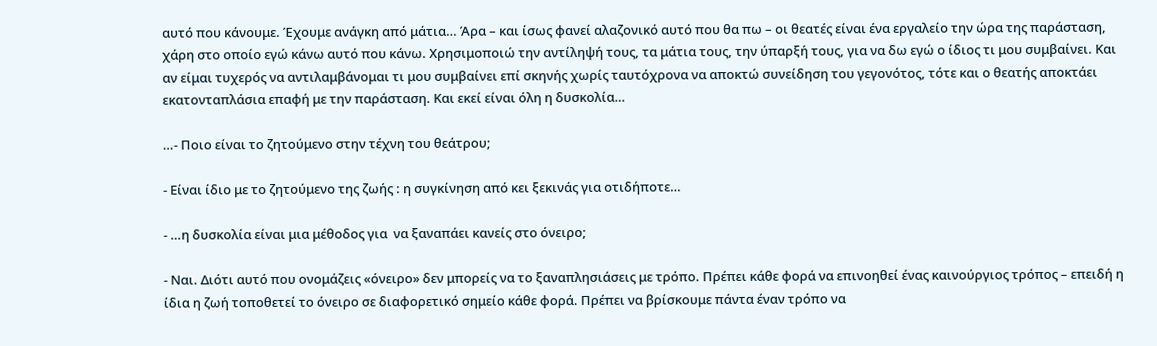αυτό που κάνουμε. Έχουμε ανάγκη από μάτια… Άρα – και ίσως φανεί αλαζονικό αυτό που θα πω – οι θεατές είναι ένα εργαλείο την ώρα της παράσταση, χάρη στο οποίο εγώ κάνω αυτό που κάνω. Χρησιμοποιώ την αντίληψή τους, τα μάτια τους, την ύπαρξή τους, για να δω εγώ ο ίδιος τι μου συμβαίνει. Και αν είμαι τυχερός να αντιλαμβάνομαι τι μου συμβαίνει επί σκηνής χωρίς ταυτόχρονα να αποκτώ συνείδηση του γεγονότος, τότε και ο θεατής αποκτάει εκατονταπλάσια επαφή με την παράσταση. Και εκεί είναι όλη η δυσκολία…

…- Ποιο είναι το ζητούμενο στην τέχνη του θεάτρου;

- Είναι ίδιο με το ζητούμενο της ζωής : η συγκίνηση από κει ξεκινάς για οτιδήποτε…

- …η δυσκολία είναι μια μέθοδος για  να ξαναπάει κανείς στο όνειρο;

- Ναι. Διότι αυτό που ονομάζεις «όνειρο» δεν μπορείς να το ξαναπλησιάσεις με τρόπο. Πρέπει κάθε φορά να επινοηθεί ένας καινούργιος τρόπος – επειδή η ίδια η ζωή τοποθετεί το όνειρο σε διαφορετικό σημείο κάθε φορά. Πρέπει να βρίσκουμε πάντα έναν τρόπο να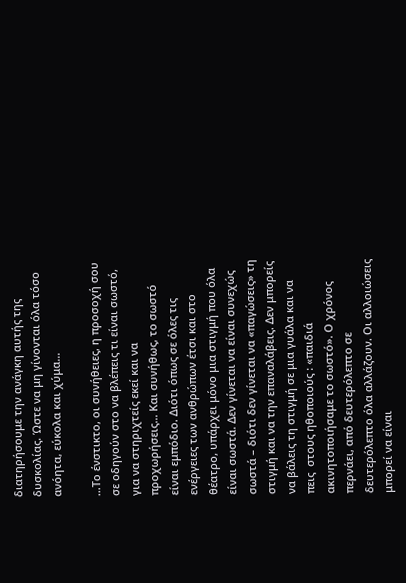διατηρήσουμε την ανάγκη αυτής της δυσκολίας. Ώστε να μη γίνονται όλα τόσο ανόητα, εύκολα και χύμα…

…Το ένστικτο, οι συνήθειες, η προσοχή σου σε οδηγούν στο να βλέπεις τι είναι σωστό, για να στηριχτείς εκεί και να προχωρήσεις… Και συνήθως, το σωστό είναι εμπόδιο. Διότι όπως σε όλες τις ενέργειες των ανθρώπων έτσι και στο θέατρο, υπάρχει μόνο μια στιγμή που όλα είναι σωστά. Δεν γίνεται να είναι συνεχώς σωστά – διότι δεν γίνεται να «παγώσεις» τη στιγμή και να την επαναλάβεις. Δεν μπορείς να βάλεις τη στιγμή σε μια γυάλα και να πεις  στους ηθοποιούς : «παιδιά ακινητοποιήσαμε το σωστό». Ο χρόνος περνάει, από δευτερόλεπτο σε δευτερόλεπτο όλα αλλάζουν. Οι αλλοιώσεις μπορεί να είναι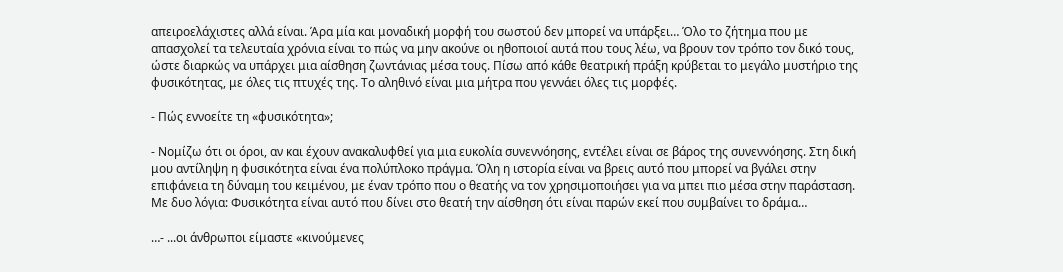απειροελάχιστες αλλά είναι. Άρα μία και μοναδική μορφή του σωστού δεν μπορεί να υπάρξει… Όλο το ζήτημα που με απασχολεί τα τελευταία χρόνια είναι το πώς να μην ακούνε οι ηθοποιοί αυτά που τους λέω, να βρουν τον τρόπο τον δικό τους, ώστε διαρκώς να υπάρχει μια αίσθηση ζωντάνιας μέσα τους. Πίσω από κάθε θεατρική πράξη κρύβεται το μεγάλο μυστήριο της φυσικότητας, με όλες τις πτυχές της. Το αληθινό είναι μια μήτρα που γεννάει όλες τις μορφές.

- Πώς εννοείτε τη «φυσικότητα»;

- Νομίζω ότι οι όροι, αν και έχουν ανακαλυφθεί για μια ευκολία συνεννόησης, εντέλει είναι σε βάρος της συνεννόησης. Στη δική μου αντίληψη η φυσικότητα είναι ένα πολύπλοκο πράγμα. Όλη η ιστορία είναι να βρεις αυτό που μπορεί να βγάλει στην επιφάνεια τη δύναμη του κειμένου, με έναν τρόπο που ο θεατής να τον χρησιμοποιήσει για να μπει πιο μέσα στην παράσταση. Με δυο λόγια: Φυσικότητα είναι αυτό που δίνει στο θεατή την αίσθηση ότι είναι παρών εκεί που συμβαίνει το δράμα…

…- ...οι άνθρωποι είμαστε «κινούμενες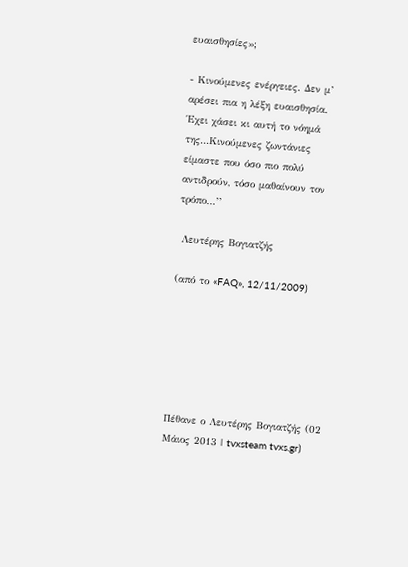ευαισθησίες»;

- Κινούμενες ενέργειες. Δεν μ’ αρέσει πια η λέξη ευαισθησία. Έχει χάσει κι αυτή το νόημά της…Κινούμενες ζωντάνιες είμαστε που όσο πιο πολύ αντιδρούν, τόσο μαθαίνουν τον τρόπο…’’

 Λευτέρης Βογιατζής

(από το «FAQ», 12/11/2009)






Πέθανε ο Λευτέρης Βογιατζής (02 Μάιος 2013 | tvxsteam tvxs.gr)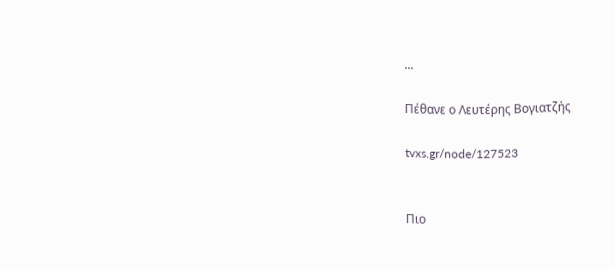...

Πέθανε ο Λευτέρης Βογιατζής

tvxs.gr/node/127523


Πιο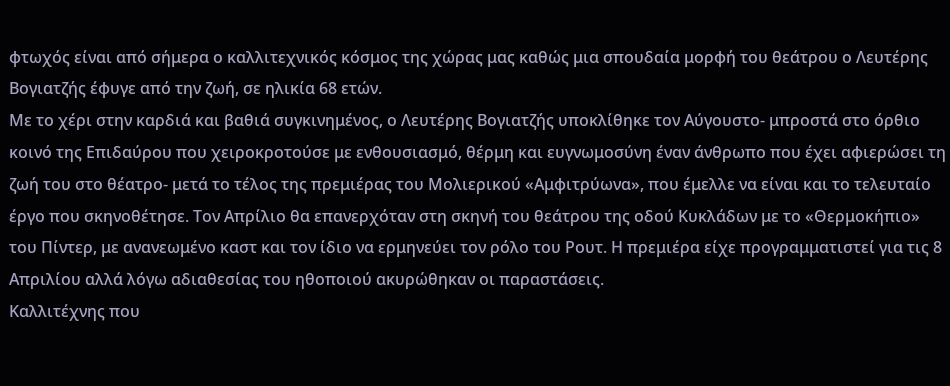φτωχός είναι από σήμερα ο καλλιτεχνικός κόσμος της χώρας μας καθώς μια σπουδαία μορφή του θεάτρου ο Λευτέρης Βογιατζής έφυγε από την ζωή, σε ηλικία 68 ετών.
Με το χέρι στην καρδιά και βαθιά συγκινημένος, ο Λευτέρης Βογιατζής υποκλίθηκε τον Αύγουστο- μπροστά στο όρθιο κοινό της Επιδαύρου που χειροκροτούσε με ενθουσιασμό, θέρμη και ευγνωμοσύνη έναν άνθρωπο που έχει αφιερώσει τη ζωή του στο θέατρο- μετά το τέλος της πρεμιέρας του Μολιερικού «Αμφιτρύωνα», που έμελλε να είναι και το τελευταίο έργο που σκηνοθέτησε. Τον Απρίλιο θα επανερχόταν στη σκηνή του θεάτρου της οδού Κυκλάδων με το «Θερμοκήπιο» του Πίντερ, με ανανεωμένο καστ και τον ίδιο να ερμηνεύει τον ρόλο του Ρουτ. Η πρεμιέρα είχε προγραμματιστεί για τις 8 Απριλίου αλλά λόγω αδιαθεσίας του ηθοποιού ακυρώθηκαν οι παραστάσεις.
Καλλιτέχνης που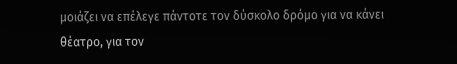μοιάζει να επέλεγε πάντοτε τον δύσκολο δρόμο για να κάνει θέατρο, για τον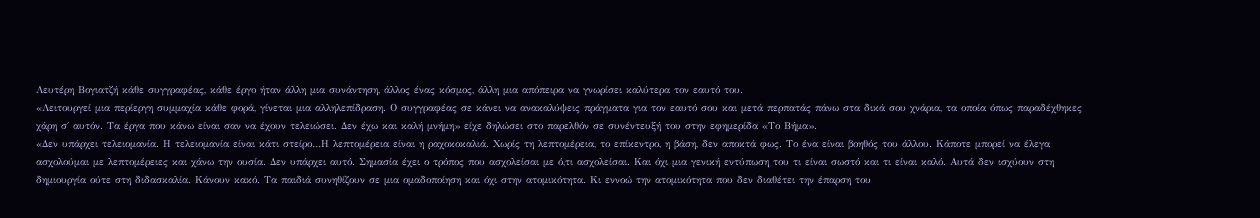Λευτέρη Βογιατζή κάθε συγγραφέας, κάθε έργο ήταν άλλη μια συνάντηση, άλλος ένας κόσμος, άλλη μια απόπειρα να γνωρίσει καλύτερα τον εαυτό του.
«Λειτουργεί μια περίεργη συμμαχία κάθε φορά, γίνεται μια αλληλεπίδραση. Ο συγγραφέας σε κάνει να ανακαλύψεις πράγματα για τον εαυτό σου και μετά περπατάς πάνω στα δικά σου χνάρια, τα οποία όπως παραδέχθηκες χάρη σ΄ αυτόν. Τα έργα που κάνω είναι σαν να έχουν τελειώσει. Δεν έχω και καλή μνήμη» είχε δηλώσει στο παρελθόν σε συνέντευξή του στην εφημερίδα «Το Βήμα».
«Δεν υπάρχει τελειομανία. Η τελειομανία είναι κάτι στείρο…Η λεπτομέρεια είναι η ραχοκοκαλιά. Χωρίς τη λεπτομέρεια, το επίκεντρο, η βάση, δεν αποκτά φως. Το ένα είναι βοηθός του άλλου. Κάποτε μπορεί να έλεγα ασχολούμαι με λεπτομέρειες και χάνω την ουσία. Δεν υπάρχει αυτό. Σημασία έχει ο τρόπος που ασχολείσαι με ό,τι ασχολείσαι. Και όχι μια γενική εντύπωση του τι είναι σωστό και τι είναι καλό. Αυτά δεν ισχύουν στη δημιουργία ούτε στη διδασκαλία. Κάνουν κακό. Τα παιδιά συνηθίζουν σε μια ομαδοποίηση και όχι στην ατομικότητα. Κι εννοώ την ατομικότητα που δεν διαθέτει την έπαρση του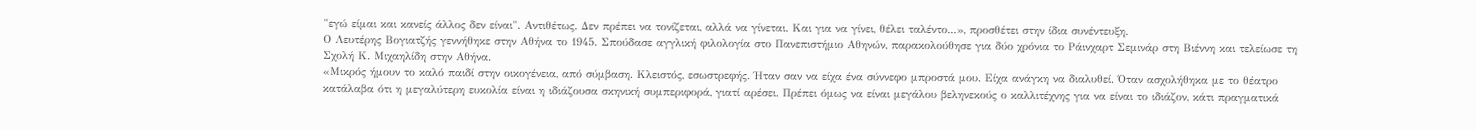"εγώ είμαι και κανείς άλλος δεν είναι". Αντιθέτως. Δεν πρέπει να τονίζεται, αλλά να γίνεται. Και για να γίνει, θέλει ταλέντο...», προσθέτει στην ίδια συνέντευξη.
Ο Λευτέρης Βογιατζής γεννήθηκε στην Αθήνα το 1945. Σπούδασε αγγλική φιλολογία στο Πανεπιστήμιο Αθηνών, παρακολούθησε για δύο χρόνια το Ράινχαρτ Σεμινάρ στη Βιέννη και τελείωσε τη Σχολή Κ. Μιχαηλίδη στην Αθήνα.
«Μικρός ήμουν το καλό παιδί στην οικογένεια, από σύμβαση. Κλειστός, εσωστρεφής. Ήταν σαν να είχα ένα σύννεφο μπροστά μου. Είχα ανάγκη να διαλυθεί. Όταν ασχολήθηκα με το θέατρο κατάλαβα ότι η μεγαλύτερη ευκολία είναι η ιδιάζουσα σκηνική συμπεριφορά, γιατί αρέσει. Πρέπει όμως να είναι μεγάλου βεληνεκούς ο καλλιτέχνης για να είναι το ιδιάζον, κάτι πραγματικά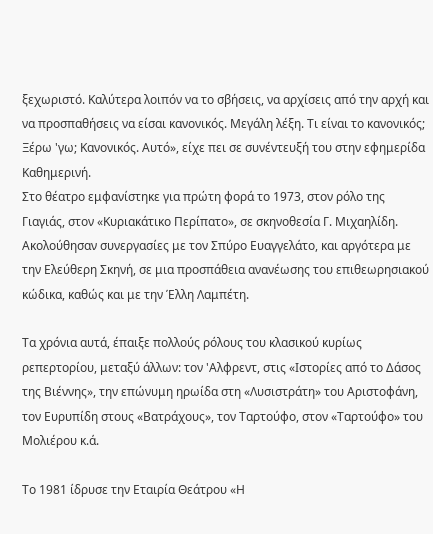ξεχωριστό. Καλύτερα λοιπόν να το σβήσεις, να αρχίσεις από την αρχή και να προσπαθήσεις να είσαι κανονικός. Μεγάλη λέξη. Τι είναι το κανονικός; Ξέρω 'γω; Κανονικός. Αυτό», είχε πει σε συνέντευξή του στην εφημερίδα Καθημερινή.
Στο θέατρο εμφανίστηκε για πρώτη φορά το 1973, στον ρόλο της Γιαγιάς, στον «Κυριακάτικο Περίπατο», σε σκηνοθεσία Γ. Μιχαηλίδη. Ακολούθησαν συνεργασίες με τον Σπύρο Ευαγγελάτο, και αργότερα με την Ελεύθερη Σκηνή, σε μια προσπάθεια ανανέωσης του επιθεωρησιακού κώδικα, καθώς και με την Έλλη Λαμπέτη.

Τα χρόνια αυτά, έπαιξε πολλούς ρόλους του κλασικού κυρίως ρεπερτορίου, μεταξύ άλλων: τον 'Αλφρεντ, στις «Ιστορίες από το Δάσος της Βιέννης», την επώνυμη ηρωίδα στη «Λυσιστράτη» του Αριστοφάνη, τον Ευρυπίδη στους «Βατράχους», τον Ταρτούφο, στον «Ταρτούφο» του Μολιέρου κ.ά.

Το 1981 ίδρυσε την Εταιρία Θεάτρου «Η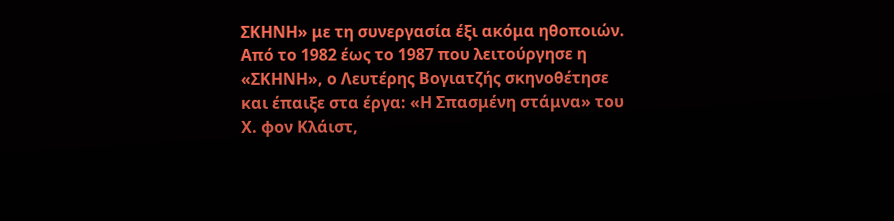ΣΚΗΝΗ» με τη συνεργασία έξι ακόμα ηθοποιών. Από το 1982 έως το 1987 που λειτούργησε η «ΣΚΗΝΗ», ο Λευτέρης Βογιατζής σκηνοθέτησε και έπαιξε στα έργα: «Η Σπασμένη στάμνα» του Χ. φον Κλάιστ,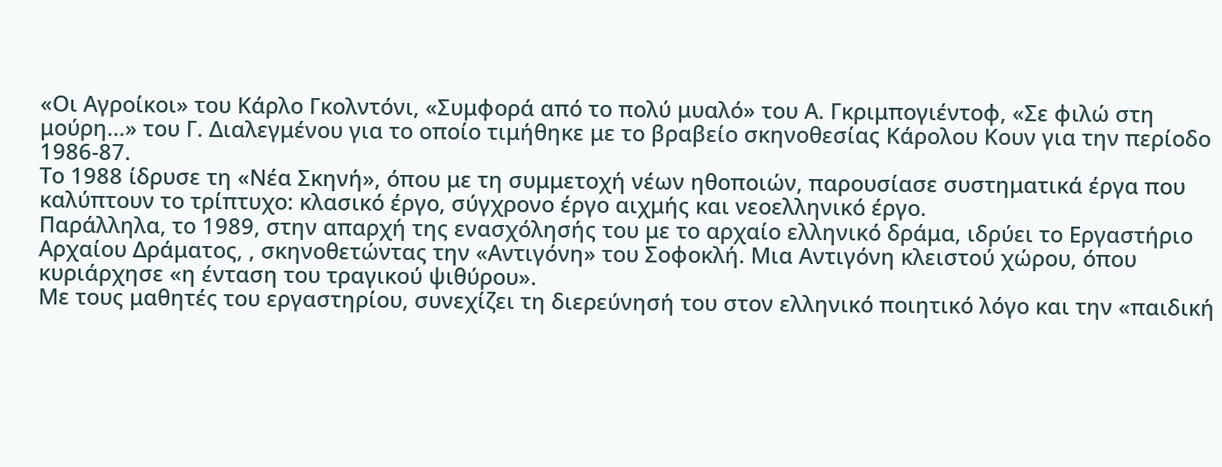«Οι Αγροίκοι» του Κάρλο Γκολντόνι, «Συμφορά από το πολύ μυαλό» του Α. Γκριμπογιέντοφ, «Σε φιλώ στη μούρη...» του Γ. Διαλεγμένου για το οποίο τιμήθηκε με το βραβείο σκηνοθεσίας Κάρολου Κουν για την περίοδο 1986-87.
Το 1988 ίδρυσε τη «Νέα Σκηνή», όπου με τη συμμετοχή νέων ηθοποιών, παρουσίασε συστηματικά έργα που καλύπτουν το τρίπτυχο: κλασικό έργο, σύγχρονο έργο αιχμής και νεοελληνικό έργο.
Παράλληλα, το 1989, στην απαρχή της ενασχόλησής του με το αρχαίο ελληνικό δράμα, ιδρύει το Εργαστήριο Αρχαίου Δράματος, , σκηνοθετώντας την «Αντιγόνη» του Σοφοκλή. Μια Αντιγόνη κλειστού χώρου, όπου κυριάρχησε «η ένταση του τραγικού ψιθύρου».
Με τους μαθητές του εργαστηρίου, συνεχίζει τη διερεύνησή του στον ελληνικό ποιητικό λόγο και την «παιδική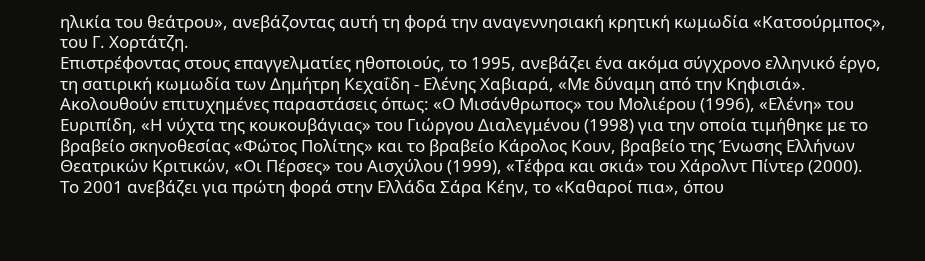ηλικία του θεάτρου», ανεβάζοντας αυτή τη φορά την αναγεννησιακή κρητική κωμωδία «Κατσούρμπος», του Γ. Χορτάτζη.
Επιστρέφοντας στους επαγγελματίες ηθοποιούς, το 1995, ανεβάζει ένα ακόμα σύγχρονο ελληνικό έργο, τη σατιρική κωμωδία των Δημήτρη Κεχαΐδη - Ελένης Χαβιαρά, «Με δύναμη από την Κηφισιά».
Ακολουθούν επιτυχημένες παραστάσεις όπως: «Ο Μισάνθρωπος» του Μολιέρου (1996), «Ελένη» του Ευριπίδη, «Η νύχτα της κουκουβάγιας» του Γιώργου Διαλεγμένου (1998) για την οποία τιμήθηκε με το βραβείο σκηνοθεσίας «Φώτος Πολίτης» και το βραβείο Κάρολος Κουν, βραβείο της Ένωσης Ελλήνων Θεατρικών Κριτικών, «Οι Πέρσες» του Αισχύλου (1999), «Τέφρα και σκιά» του Χάρολντ Πίντερ (2000).
Το 2001 ανεβάζει για πρώτη φορά στην Ελλάδα Σάρα Κέην, το «Καθαροί πια», όπου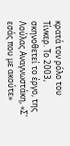κρατά τον ρόλο του Τίνκερ. Το 2003, σκηνοθετεί το έργο, της Λούλας Αναγνωστάκη, «Σ' εσάς που με ακούτε»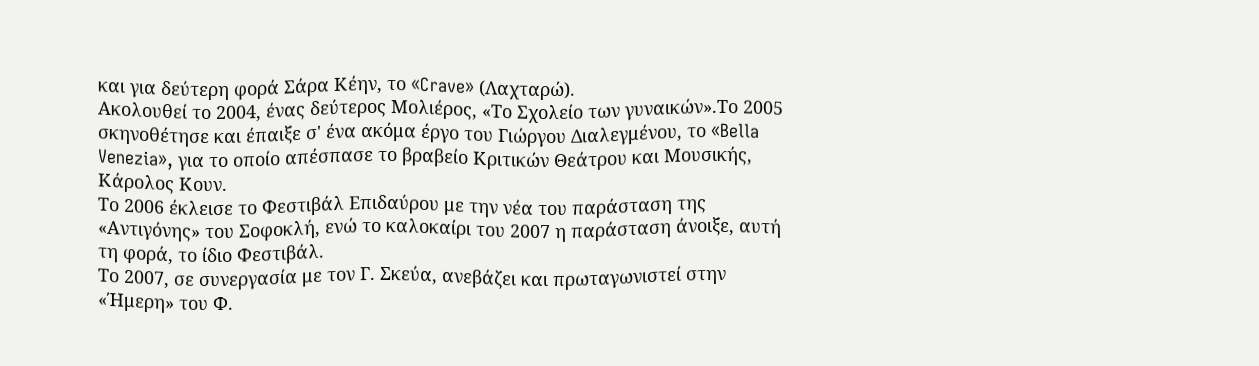και για δεύτερη φορά Σάρα Κέην, το «Crave» (Λαχταρώ).
Ακολουθεί το 2004, ένας δεύτερος Μολιέρος, «Το Σχολείο των γυναικών».Το 2005 σκηνοθέτησε και έπαιξε σ' ένα ακόμα έργο του Γιώργου Διαλεγμένου, το «Bella Venezia», για το οποίο απέσπασε το βραβείο Κριτικών Θεάτρου και Μουσικής, Κάρολος Κουν.
Το 2006 έκλεισε το Φεστιβάλ Επιδαύρου με την νέα του παράσταση της «Αντιγόνης» του Σοφοκλή, ενώ το καλοκαίρι του 2007 η παράσταση άνοιξε, αυτή τη φορά, το ίδιο Φεστιβάλ.
Το 2007, σε συνεργασία με τον Γ. Σκεύα, ανεβάζει και πρωταγωνιστεί στην «Ήμερη» του Φ.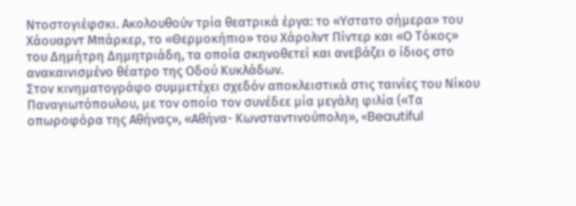Ντοστογιέφσκι. Ακολουθούν τρία θεατρικά έργα: το «Υστατο σήμερα» του Χάουαρντ Μπάρκερ, το «Θερμοκήπιο» του Χάρολντ Πίντερ και «Ο Τόκος» του Δημήτρη Δημητριάδη, τα οποία σκηνοθετεί και ανεβάζει ο ίδιος στο ανακαινισμένο θέατρο της Οδού Κυκλάδων.
Στον κινηματογράφο συμμετέχει σχεδόν αποκλειστικά στις ταινίες του Νίκου Παναγιωτόπουλου, με τον οποίο τον συνέδεε μία μεγάλη φιλία («Τα οπωροφόρα της Αθήνας», «Αθήνα- Κωνσταντινούπολη», «Beautiful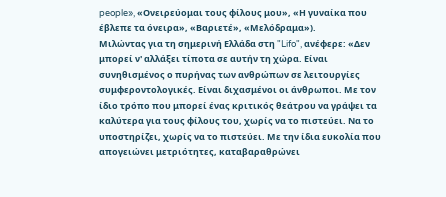people», «Ονειρεύομαι τους φίλους μου», «Η γυναίκα που έβλεπε τα όνειρα», «Βαριετέ», «Μελόδραμα»).
Μιλώντας για τη σημερινή Ελλάδα στη "Lifo", ανέφερε: «Δεν μπορεί ν' αλλάξει τίποτα σε αυτήν τη χώρα. Είναι συνηθισμένος ο πυρήνας των ανθρώπων σε λειτουργίες συμφεροντολογικές. Είναι διχασμένοι οι άνθρωποι. Με τον ίδιο τρόπο που μπορεί ένας κριτικός θεάτρου να γράψει τα καλύτερα για τους φίλους του, χωρίς να το πιστεύει. Να το υποστηρίζει, χωρίς να το πιστεύει. Με την ίδια ευκολία που απογειώνει μετριότητες, καταβαραθρώνει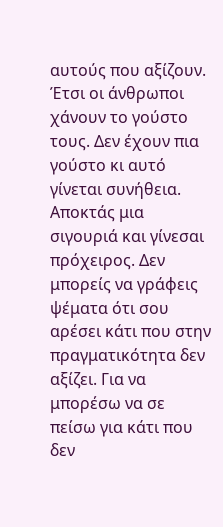αυτούς που αξίζουν.
Έτσι οι άνθρωποι χάνουν το γούστο τους. Δεν έχουν πια γούστο κι αυτό γίνεται συνήθεια. Αποκτάς μια σιγουριά και γίνεσαι πρόχειρος. Δεν μπορείς να γράφεις ψέματα ότι σου αρέσει κάτι που στην πραγματικότητα δεν αξίζει. Για να μπορέσω να σε πείσω για κάτι που δεν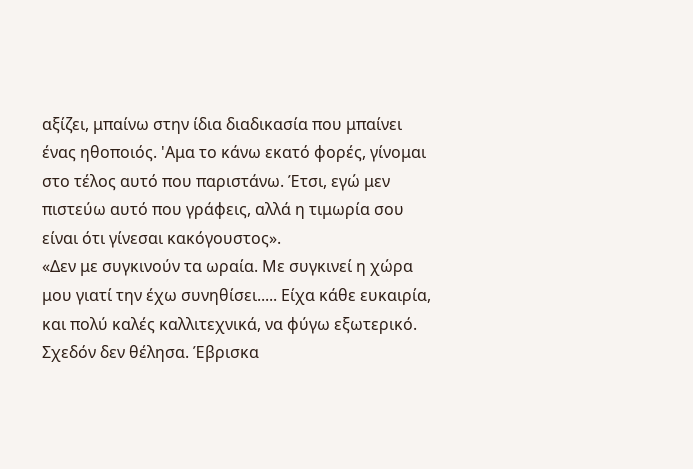αξίζει, μπαίνω στην ίδια διαδικασία που μπαίνει ένας ηθοποιός. 'Αμα το κάνω εκατό φορές, γίνομαι στο τέλος αυτό που παριστάνω. Έτσι, εγώ μεν πιστεύω αυτό που γράφεις, αλλά η τιμωρία σου είναι ότι γίνεσαι κακόγουστος».
«Δεν με συγκινούν τα ωραία. Με συγκινεί η χώρα μου γιατί την έχω συνηθίσει..... Είχα κάθε ευκαιρία, και πολύ καλές καλλιτεχνικά, να φύγω εξωτερικό. Σχεδόν δεν θέλησα. Έβρισκα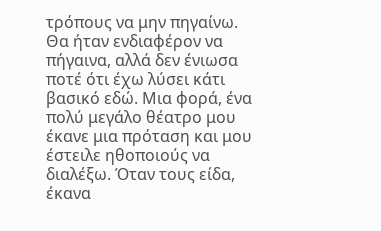τρόπους να μην πηγαίνω. Θα ήταν ενδιαφέρον να πήγαινα, αλλά δεν ένιωσα ποτέ ότι έχω λύσει κάτι βασικό εδώ. Μια φορά, ένα πολύ μεγάλο θέατρο μου έκανε μια πρόταση και μου έστειλε ηθοποιούς να διαλέξω. Όταν τους είδα, έκανα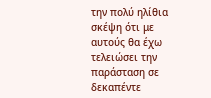την πολύ ηλίθια σκέψη ότι με αυτούς θα έχω τελειώσει την παράσταση σε δεκαπέντε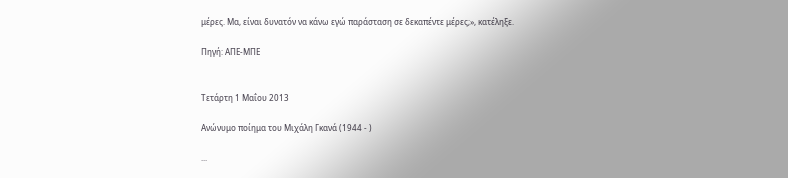μέρες. Μα, είναι δυνατόν να κάνω εγώ παράσταση σε δεκαπέντε μέρες;», κατέληξε.

Πηγή: ΑΠΕ-ΜΠΕ


Τετάρτη 1 Μαΐου 2013

Ανώνυμο ποίημα του Μιχάλη Γκανά (1944 - )

...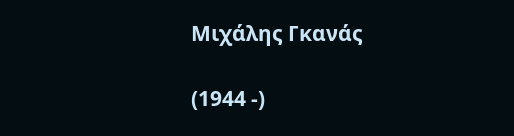Μιχάλης Γκανάς

(1944 -)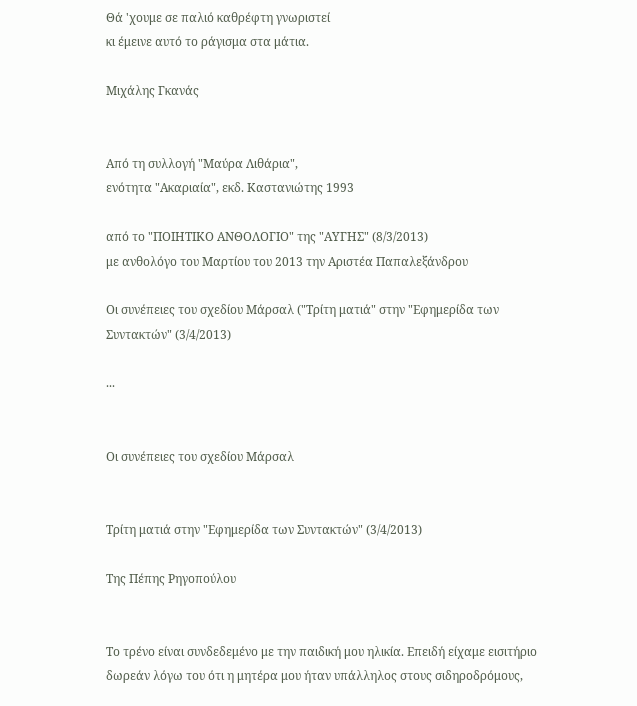Θά 'χουμε σε παλιό καθρέφτη γνωριστεί
κι έμεινε αυτό το ράγισμα στα μάτια.

Μιχάλης Γκανάς


Από τη συλλογή "Μαύρα Λιθάρια",
ενότητα "Ακαριαία", εκδ. Καστανιώτης 1993

από το "ΠΟΙΗΤΙΚΟ ΑΝΘΟΛΟΓΙΟ" της "ΑΥΓΗΣ" (8/3/2013)
με ανθολόγο του Μαρτίου του 2013 την Αριστέα Παπαλεξάνδρου

Οι συνέπειες του σχεδίου Μάρσαλ ("Τρίτη ματιά" στην "Εφημερίδα των Συντακτών" (3/4/2013)

...


Οι συνέπειες του σχεδίου Μάρσαλ


Τρίτη ματιά στην "Εφημερίδα των Συντακτών" (3/4/2013)

Της Πέπης Ρηγοπούλου


Το τρένο είναι συνδεδεμένο με την παιδική μου ηλικία. Επειδή είχαμε εισιτήριο δωρεάν λόγω του ότι η μητέρα μου ήταν υπάλληλος στους σιδηροδρόμους,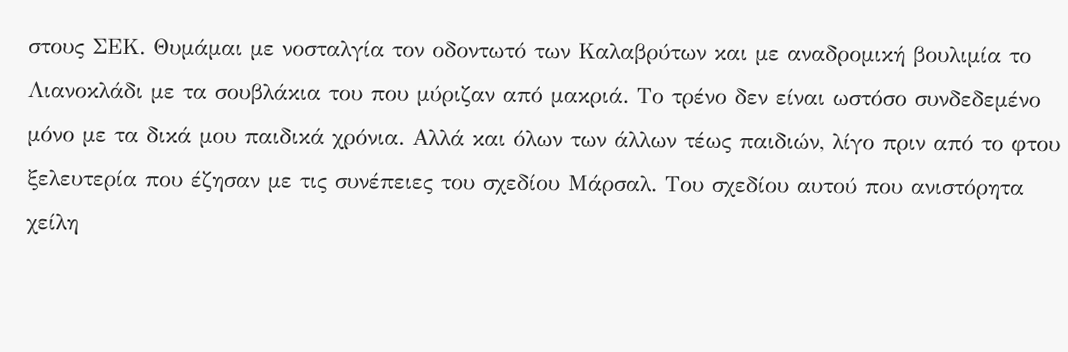στους ΣΕΚ. Θυμάμαι με νοσταλγία τον οδοντωτό των Καλαβρύτων και με αναδρομική βουλιμία το Λιανοκλάδι με τα σουβλάκια του που μύριζαν από μακριά. Το τρένο δεν είναι ωστόσο συνδεδεμένο μόνο με τα δικά μου παιδικά χρόνια. Αλλά και όλων των άλλων τέως παιδιών, λίγο πριν από το φτου ξελευτερία που έζησαν με τις συνέπειες του σχεδίου Μάρσαλ. Του σχεδίου αυτού που ανιστόρητα χείλη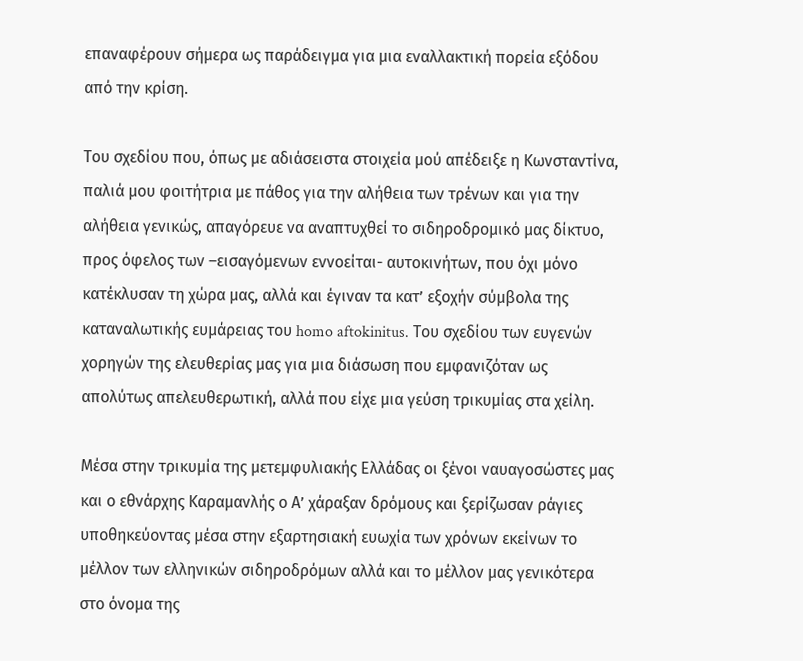επαναφέρουν σήμερα ως παράδειγμα για μια εναλλακτική πορεία εξόδου από την κρίση.

Του σχεδίου που, όπως με αδιάσειστα στοιχεία μού απέδειξε η Κωνσταντίνα, παλιά μου φοιτήτρια με πάθος για την αλήθεια των τρένων και για την αλήθεια γενικώς, απαγόρευε να αναπτυχθεί το σιδηροδρομικό μας δίκτυο, προς όφελος των –εισαγόμενων εννοείται- αυτοκινήτων, που όχι μόνο κατέκλυσαν τη χώρα μας, αλλά και έγιναν τα κατ’ εξοχήν σύμβολα της καταναλωτικής ευμάρειας του homo aftokinitus. Του σχεδίου των ευγενών χορηγών της ελευθερίας μας για μια διάσωση που εμφανιζόταν ως απολύτως απελευθερωτική, αλλά που είχε μια γεύση τρικυμίας στα χείλη.

Μέσα στην τρικυμία της μετεμφυλιακής Ελλάδας οι ξένοι ναυαγοσώστες μας και ο εθνάρχης Καραμανλής ο Α’ χάραξαν δρόμους και ξερίζωσαν ράγιες υποθηκεύοντας μέσα στην εξαρτησιακή ευωχία των χρόνων εκείνων το μέλλον των ελληνικών σιδηροδρόμων αλλά και το μέλλον μας γενικότερα στο όνομα της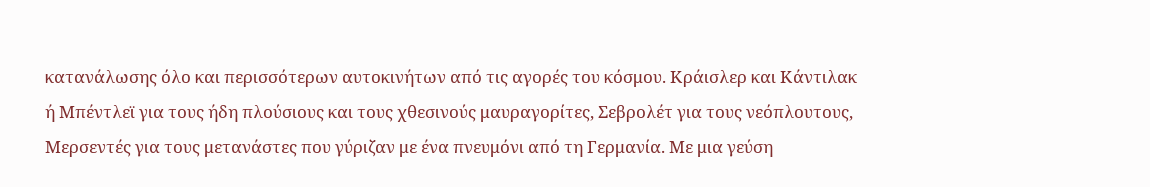κατανάλωσης όλο και περισσότερων αυτοκινήτων από τις αγορές του κόσμου. Κράισλερ και Κάντιλακ ή Μπέντλεϊ για τους ήδη πλούσιους και τους χθεσινούς μαυραγορίτες, Σεβρολέτ για τους νεόπλουτους, Μερσεντές για τους μετανάστες που γύριζαν με ένα πνευμόνι από τη Γερμανία. Με μια γεύση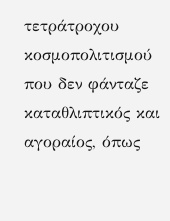τετράτροχου κοσμοπολιτισμού που δεν φάνταζε καταθλιπτικός και αγοραίος, όπως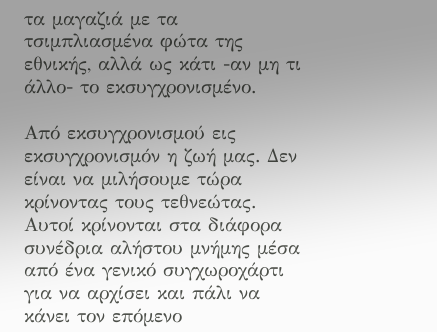τα μαγαζιά με τα τσιμπλιασμένα φώτα της εθνικής, αλλά ως κάτι -αν μη τι άλλο- το εκσυγχρονισμένο.

Από εκσυγχρονισμού εις εκσυγχρονισμόν η ζωή μας. Δεν είναι να μιλήσουμε τώρα κρίνοντας τους τεθνεώτας. Αυτοί κρίνονται στα διάφορα συνέδρια αλήστου μνήμης μέσα από ένα γενικό συγχωροχάρτι για να αρχίσει και πάλι να κάνει τον επόμενο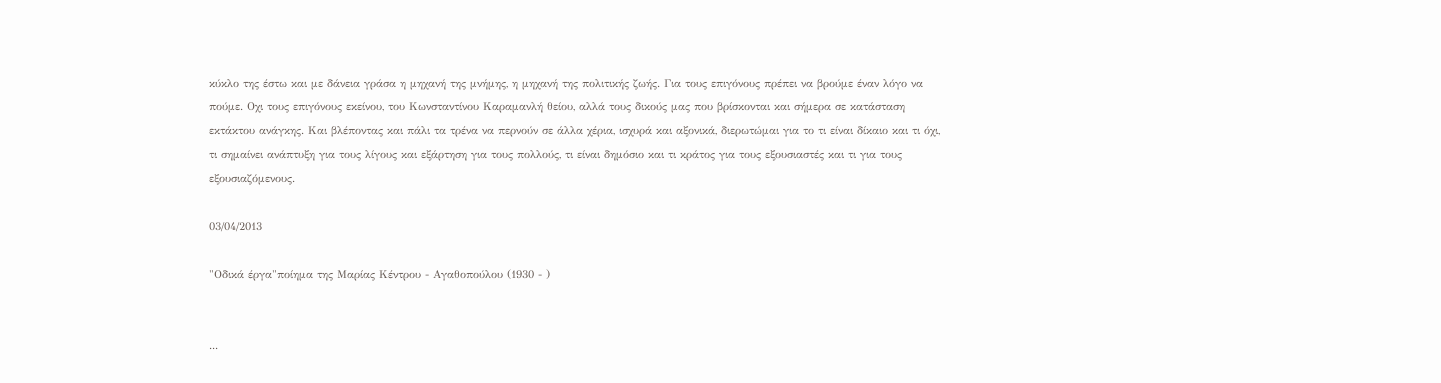κύκλο της έστω και με δάνεια γράσα η μηχανή της μνήμης, η μηχανή της πολιτικής ζωής. Για τους επιγόνους πρέπει να βρούμε έναν λόγο να πούμε. Οχι τους επιγόνους εκείνου, του Κωνσταντίνου Καραμανλή θείου, αλλά τους δικούς μας που βρίσκονται και σήμερα σε κατάσταση εκτάκτου ανάγκης. Και βλέποντας και πάλι τα τρένα να περνούν σε άλλα χέρια, ισχυρά και αξονικά, διερωτώμαι για το τι είναι δίκαιο και τι όχι, τι σημαίνει ανάπτυξη για τους λίγους και εξάρτηση για τους πολλούς, τι είναι δημόσιο και τι κράτος για τους εξουσιαστές και τι για τους εξουσιαζόμενους.

03/04/2013

"Οδικά έργα"ποίημα της Μαρίας Κέντρου - Αγαθοπούλου (1930 - )


...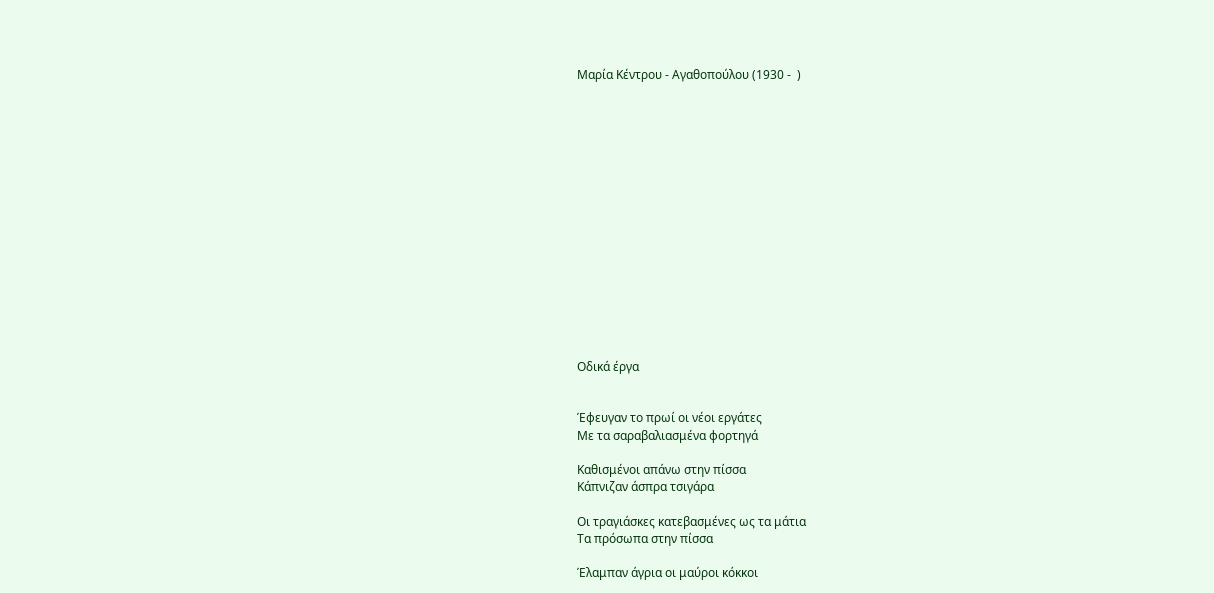Μαρία Κέντρου - Αγαθοπούλου (1930 -  )
















Οδικά έργα


Έφευγαν το πρωί οι νέοι εργάτες
Με τα σαραβαλιασμένα φορτηγά

Καθισμένοι απάνω στην πίσσα
Κάπνιζαν άσπρα τσιγάρα

Οι τραγιάσκες κατεβασμένες ως τα μάτια
Τα πρόσωπα στην πίσσα

Έλαμπαν άγρια οι μαύροι κόκκοι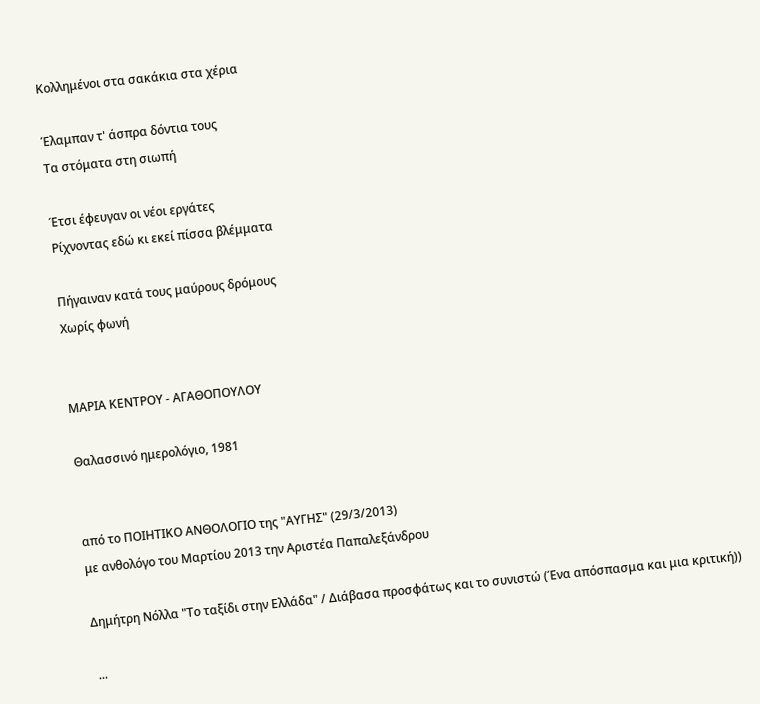Κολλημένοι στα σακάκια στα χέρια

Έλαμπαν τ' άσπρα δόντια τους
Τα στόματα στη σιωπή

Έτσι έφευγαν οι νέοι εργάτες
Ρίχνοντας εδώ κι εκεί πίσσα βλέμματα

Πήγαιναν κατά τους μαύρους δρόμους
Χωρίς φωνή


ΜΑΡΙΑ ΚΕΝΤΡΟΥ - ΑΓΑΘΟΠΟΥΛΟΥ

Θαλασσινό ημερολόγιο, 1981


από το ΠΟΙΗΤΙΚΟ ΑΝΘΟΛΟΓΙΟ της "ΑΥΓΗΣ" (29/3/2013)
με ανθολόγο του Μαρτίου 2013 την Αριστέα Παπαλεξάνδρου

Δημήτρη Νόλλα "Το ταξίδι στην Ελλάδα" / Διάβασα προσφάτως και το συνιστώ (Ένα απόσπασμα και μια κριτική))

 ...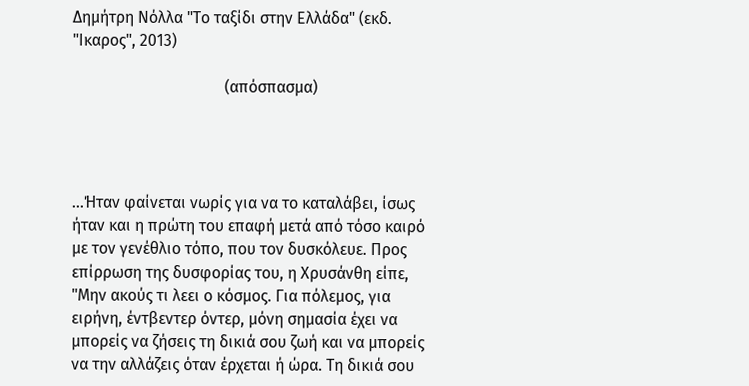Δημήτρη Νόλλα "Το ταξίδι στην Ελλάδα" (εκδ. "Ικαρος", 2013)

                                      (απόσπασμα)




...Ήταν φαίνεται νωρίς για να το καταλάβει, ίσως ήταν και η πρώτη του επαφή μετά από τόσο καιρό με τον γενέθλιο τόπο, που τον δυσκόλευε. Προς επίρρωση της δυσφορίας του, η Χρυσάνθη είπε, "Μην ακούς τι λεει ο κόσμος. Για πόλεμος, για ειρήνη, έντβεντερ όντερ, μόνη σημασία έχει να μπορείς να ζήσεις τη δικιά σου ζωή και να μπορείς να την αλλάζεις όταν έρχεται ή ώρα. Τη δικιά σου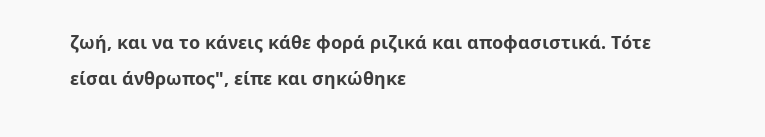ζωή, και να το κάνεις κάθε φορά ριζικά και αποφασιστικά. Τότε είσαι άνθρωπος", είπε και σηκώθηκε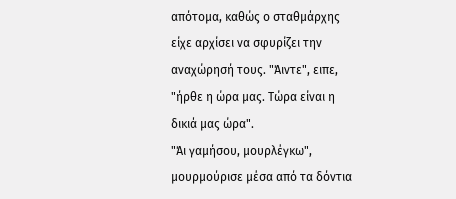απότομα, καθώς ο σταθμάρχης είχε αρχίσει να σφυρίζει την αναχώρησή τους. "Άιντε", ειπε, "ήρθε η ώρα μας. Τώρα είναι η δικιά μας ώρα".
"Άι γαμήσου, μουρλέγκω", μουρμούρισε μέσα από τα δόντια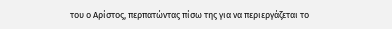του ο Αρίστος, περπατώντας πίσω της για να περιεργάζεται το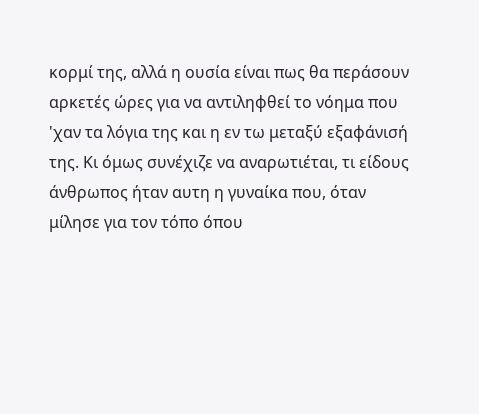κορμί της, αλλά η ουσία είναι πως θα περάσουν αρκετές ώρες για να αντιληφθεί το νόημα που 'χαν τα λόγια της και η εν τω μεταξύ εξαφάνισή της. Κι όμως συνέχιζε να αναρωτιέται, τι είδους άνθρωπος ήταν αυτη η γυναίκα που, όταν μίλησε για τον τόπο όπου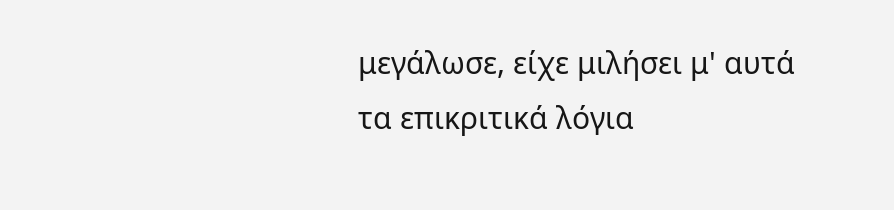μεγάλωσε, είχε μιλήσει μ' αυτά τα επικριτικά λόγια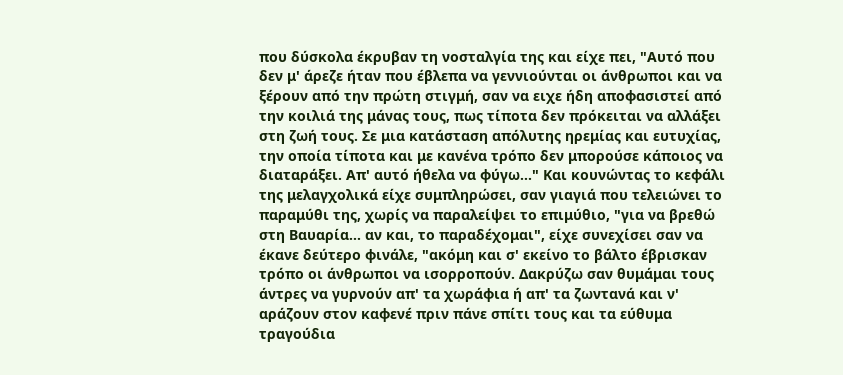που δύσκολα έκρυβαν τη νοσταλγία της και είχε πει, "Αυτό που δεν μ' άρεζε ήταν που έβλεπα να γεννιούνται οι άνθρωποι και να ξέρουν από την πρώτη στιγμή, σαν να ειχε ήδη αποφασιστεί από την κοιλιά της μάνας τους, πως τίποτα δεν πρόκειται να αλλάξει στη ζωή τους. Σε μια κατάσταση απόλυτης ηρεμίας και ευτυχίας, την οποία τίποτα και με κανένα τρόπο δεν μπορούσε κάποιος να διαταράξει. Απ' αυτό ήθελα να φύγω..." Και κουνώντας το κεφάλι της μελαγχολικά είχε συμπληρώσει, σαν γιαγιά που τελειώνει το παραμύθι της, χωρίς να παραλείψει το επιμύθιο, "για να βρεθώ στη Βαυαρία... αν και, το παραδέχομαι", είχε συνεχίσει σαν να έκανε δεύτερο φινάλε, "ακόμη και σ' εκείνο το βάλτο έβρισκαν τρόπο οι άνθρωποι να ισορροπούν. Δακρύζω σαν θυμάμαι τους άντρες να γυρνούν απ' τα χωράφια ή απ' τα ζωντανά και ν' αράζουν στον καφενέ πριν πάνε σπίτι τους και τα εύθυμα τραγούδια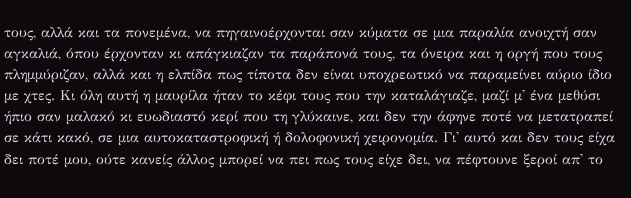τους, αλλά και τα πονεμένα, να πηγαινοέρχονται σαν κύματα σε μια παραλία ανοιχτή σαν αγκαλιά, όπου έρχονταν κι απάγκιαζαν τα παράπονά τους, τα όνειρα και η οργή που τους πλημμύριζαν, αλλά και η ελπίδα πως τίποτα δεν είναι υποχρεωτικό να παραμείνει αύριο ίδιο με χτες. Κι όλη αυτή η μαυρίλα ήταν το κέφι τους που την καταλάγιαζε, μαζί μ' ένα μεθύσι ήπιο σαν μαλακό κι ευωδιαστό κερί που τη γλύκαινε, και δεν την άφηνε ποτέ να μετατραπεί σε κάτι κακό, σε μια αυτοκαταστροφική ή δολοφονική χειρονομία. Γι' αυτό και δεν τους είχα δει ποτέ μου, ούτε κανείς άλλος μπορεί να πει πως τους είχε δει, να πέφτουνε ξεροί απ' το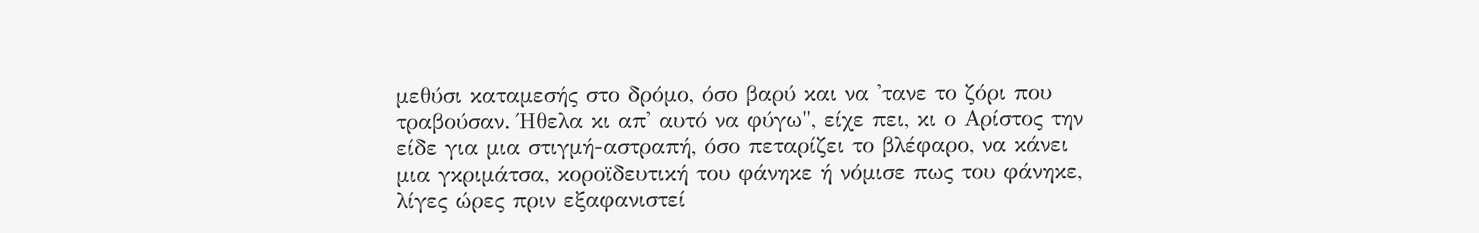μεθύσι καταμεσής στο δρόμο, όσο βαρύ και να 'τανε το ζόρι που τραβούσαν. Ήθελα κι απ' αυτό να φύγω", είχε πει, κι ο Αρίστος την είδε για μια στιγμή-αστραπή, όσο πεταρίζει το βλέφαρο, να κάνει μια γκριμάτσα, κοροϊδευτική του φάνηκε ή νόμισε πως του φάνηκε, λίγες ώρες πριν εξαφανιστεί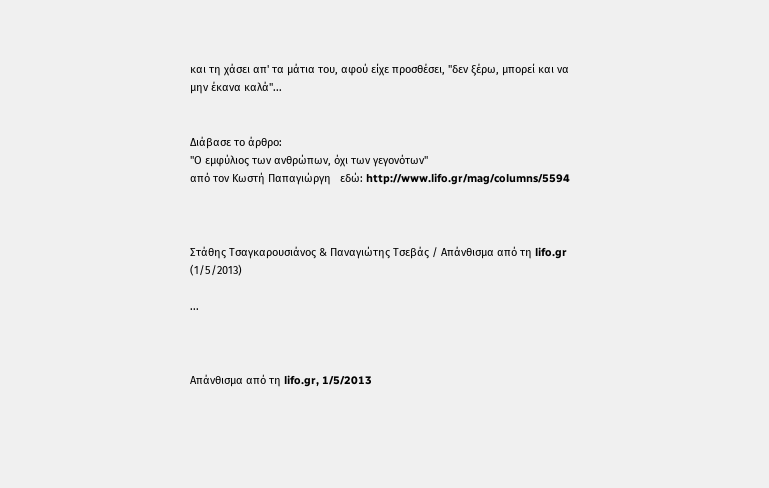και τη χάσει απ' τα μάτια του, αφού είχε προσθέσει, "δεν ξέρω, μπορεί και να μην έκανα καλά"...


Διάβασε το άρθρο:
"Ο εμφύλιος των ανθρώπων, όχι των γεγονότων"
από τον Κωστή Παπαγιώργη   εδώ: http://www.lifo.gr/mag/columns/5594



Στάθης Τσαγκαρουσιάνος & Παναγιώτης Τσεβάς / Απάνθισμα από τη lifo.gr (1/5/2013)

...



Απάνθισμα από τη lifo.gr, 1/5/2013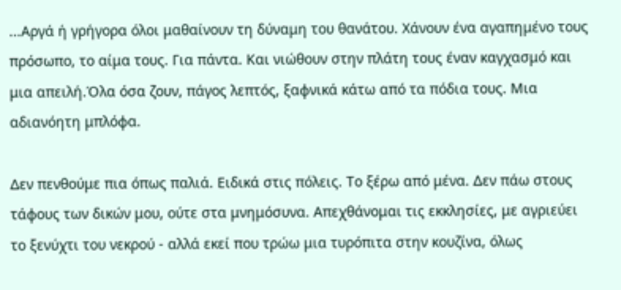...Αργά ή γρήγορα όλοι μαθαίνουν τη δύναμη του θανάτου. Χάνουν ένα αγαπημένο τους πρόσωπο, το αίμα τους. Για πάντα. Και νιώθουν στην πλάτη τους έναν καγχασμό και μια απειλή.Όλα όσα ζουν, πάγος λεπτός, ξαφνικά κάτω από τα πόδια τους. Μια αδιανόητη μπλόφα.

Δεν πενθούμε πια όπως παλιά. Ειδικά στις πόλεις. Το ξέρω από μένα. Δεν πάω στους τάφους των δικών μου, ούτε στα μνημόσυνα. Απεχθάνομαι τις εκκλησίες, με αγριεύει το ξενύχτι του νεκρού - αλλά εκεί που τρώω μια τυρόπιτα στην κουζίνα, όλως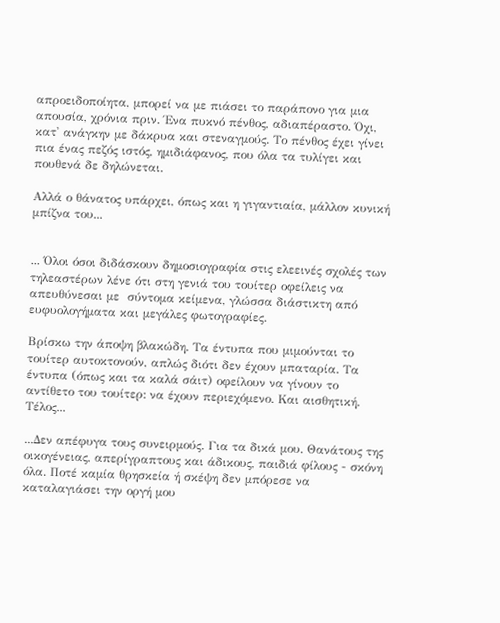απροειδοποίητα, μπορεί να με πιάσει το παράπονο για μια απουσία, χρόνια πριν. Ένα πυκνό πένθος, αδιαπέραστο. Όχι, κατ' ανάγκην με δάκρυα και στεναγμούς. Το πένθος έχει γίνει πια ένας πεζός ιστός, ημιδιάφανος, που όλα τα τυλίγει και πουθενά δε δηλώνεται.

Αλλά ο θάνατος υπάρχει, όπως και η γιγαντιαία, μάλλον κυνική μπίζνα του...


... Όλοι όσοι διδάσκουν δημοσιογραφία στις ελεεινές σχολές των τηλεαστέρων λένε ότι στη γενιά του τουίτερ οφείλεις να απευθύνεσαι με  σύντομα κείμενα, γλώσσα διάστικτη από ευφυολογήματα και μεγάλες φωτογραφίες.

Βρίσκω την άποψη βλακώδη. Τα έντυπα που μιμούνται το τουίτερ αυτοκτονούν, απλώς διότι δεν έχουν μπαταρία. Τα έντυπα (όπως και τα καλά σάιτ) οφείλουν να γίνουν το αντίθετο του τουίτερ: να έχουν περιεχόμενο. Και αισθητική. Τέλος...

...Δεν απέφυγα τους συνειρμούς. Για τα δικά μου. Θανάτους της οικογένειας, απερίγραπτους και άδικους, παιδιά φίλους - σκόνη όλα. Ποτέ καμία θρησκεία ή σκέψη δεν μπόρεσε να καταλαγιάσει την οργή μου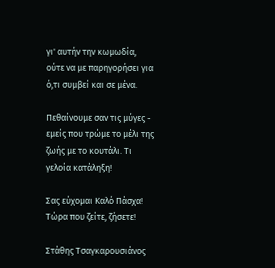γι' αυτήν την κωμωδία, ούτε να με παρηγορήσει για ό,τι συμβεί και σε μένα.

Πεθαίνουμε σαν τις μύγες - εμείς που τρώμε το μέλι της ζωής με το κουτάλι. Τι γελοία κατάληξη!

Σας εύχομαι Καλό Πάσχα! Τώρα που ζείτε, ζήσετε!

Στάθης Τσαγκαρουσιάνος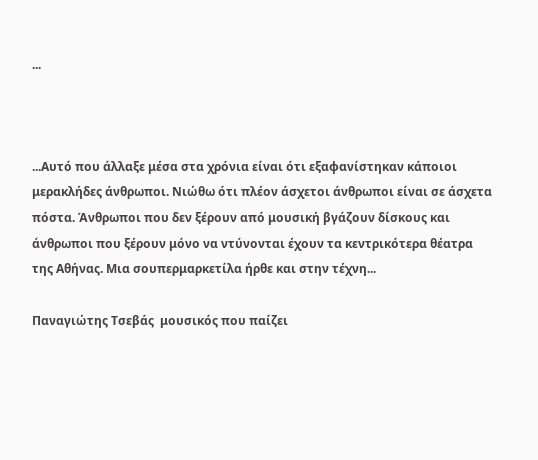...



...Αυτό που άλλαξε μέσα στα χρόνια είναι ότι εξαφανίστηκαν κάποιοι μερακλήδες άνθρωποι. Νιώθω ότι πλέον άσχετοι άνθρωποι είναι σε άσχετα πόστα. Άνθρωποι που δεν ξέρουν από μουσική βγάζουν δίσκους και άνθρωποι που ξέρουν μόνο να ντύνονται έχουν τα κεντρικότερα θέατρα της Αθήνας. Μια σουπερμαρκετίλα ήρθε και στην τέχνη...

Παναγιώτης Τσεβάς  μουσικός που παίζει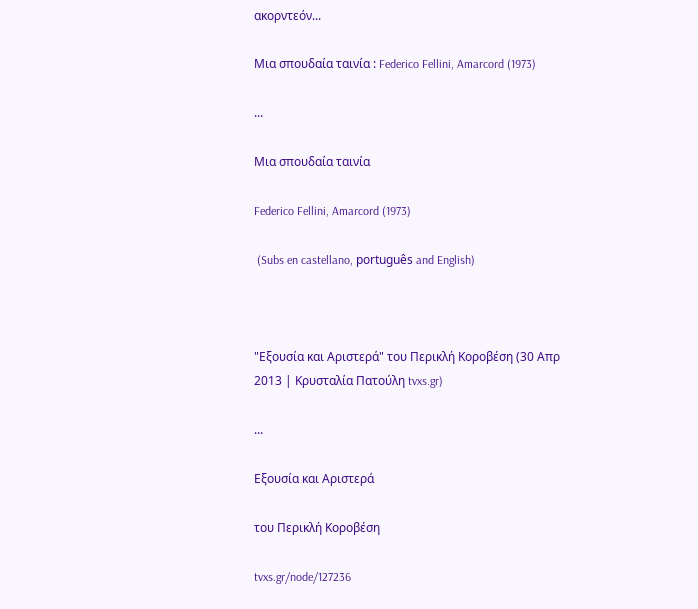ακορντεόν...

Μια σπουδαία ταινία : Federico Fellini, Amarcord (1973)

...

Μια σπουδαία ταινία

Federico Fellini, Amarcord (1973)

 (Subs en castellano, português and English)



"Εξουσία και Αριστερά" του Περικλή Κοροβέση (30 Απρ 2013 | Κρυσταλία Πατούλη tvxs.gr)

...

Εξουσία και Αριστερά

του Περικλή Κοροβέση

tvxs.gr/node/127236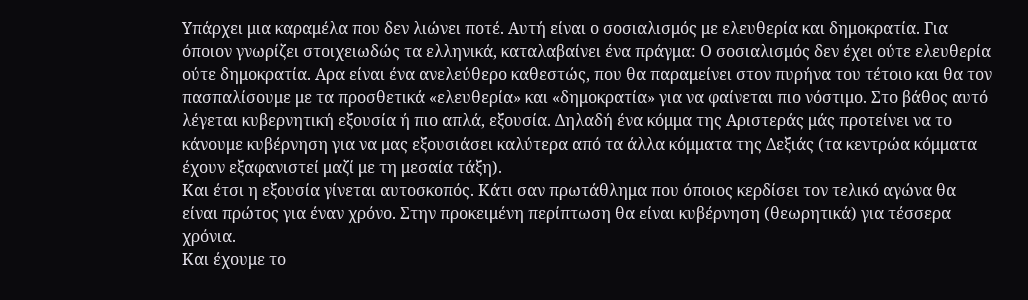Υπάρχει μια καραμέλα που δεν λιώνει ποτέ. Αυτή είναι ο σοσιαλισμός με ελευθερία και δημοκρατία. Για όποιον γνωρίζει στοιχειωδώς τα ελληνικά, καταλαβαίνει ένα πράγμα: Ο σοσιαλισμός δεν έχει ούτε ελευθερία ούτε δημοκρατία. Αρα είναι ένα ανελεύθερο καθεστώς, που θα παραμείνει στον πυρήνα του τέτοιο και θα τον πασπαλίσουμε με τα προσθετικά «ελευθερία» και «δημοκρατία» για να φαίνεται πιο νόστιμο. Στο βάθος αυτό λέγεται κυβερνητική εξουσία ή πιο απλά, εξουσία. Δηλαδή ένα κόμμα της Αριστεράς μάς προτείνει να το κάνουμε κυβέρνηση για να μας εξουσιάσει καλύτερα από τα άλλα κόμματα της Δεξιάς (τα κεντρώα κόμματα έχουν εξαφανιστεί μαζί με τη μεσαία τάξη).
Και έτσι η εξουσία γίνεται αυτοσκοπός. Κάτι σαν πρωτάθλημα που όποιος κερδίσει τον τελικό αγώνα θα είναι πρώτος για έναν χρόνο. Στην προκειμένη περίπτωση θα είναι κυβέρνηση (θεωρητικά) για τέσσερα χρόνια.
Και έχουμε το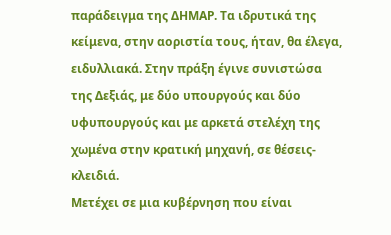παράδειγμα της ΔΗΜΑΡ. Τα ιδρυτικά της κείμενα, στην αοριστία τους, ήταν, θα έλεγα, ειδυλλιακά. Στην πράξη έγινε συνιστώσα της Δεξιάς, με δύο υπουργούς και δύο υφυπουργούς και με αρκετά στελέχη της χωμένα στην κρατική μηχανή, σε θέσεις-κλειδιά.
Μετέχει σε μια κυβέρνηση που είναι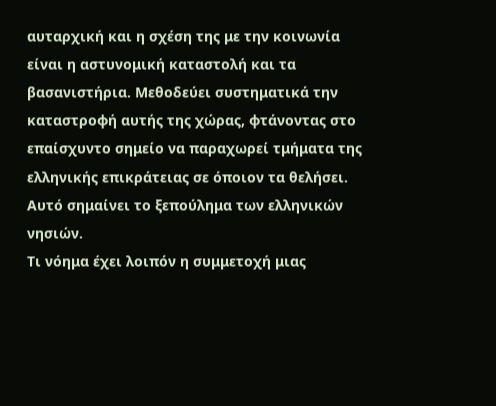αυταρχική και η σχέση της με την κοινωνία είναι η αστυνομική καταστολή και τα βασανιστήρια. Μεθοδεύει συστηματικά την καταστροφή αυτής της χώρας, φτάνοντας στο επαίσχυντο σημείο να παραχωρεί τμήματα της ελληνικής επικράτειας σε όποιον τα θελήσει. Αυτό σημαίνει το ξεπούλημα των ελληνικών νησιών.
Τι νόημα έχει λοιπόν η συμμετοχή μιας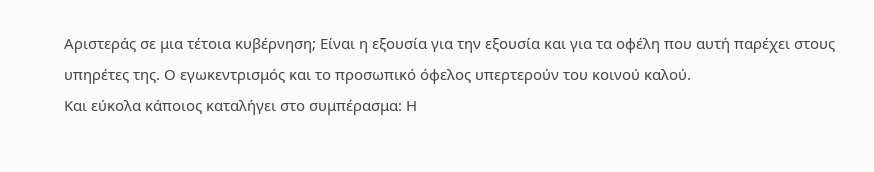Αριστεράς σε μια τέτοια κυβέρνηση; Είναι η εξουσία για την εξουσία και για τα οφέλη που αυτή παρέχει στους υπηρέτες της. Ο εγωκεντρισμός και το προσωπικό όφελος υπερτερούν του κοινού καλού.
Και εύκολα κάποιος καταλήγει στο συμπέρασμα: Η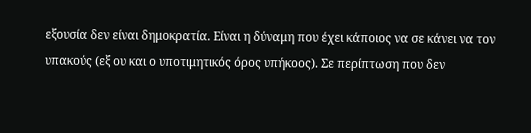εξουσία δεν είναι δημοκρατία. Είναι η δύναμη που έχει κάποιος να σε κάνει να τον υπακούς (εξ ου και ο υποτιμητικός όρος υπήκοος). Σε περίπτωση που δεν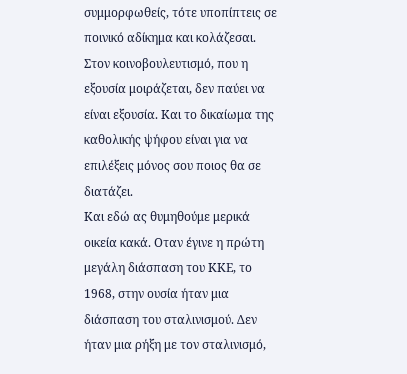συμμορφωθείς, τότε υποπίπτεις σε ποινικό αδίκημα και κολάζεσαι. Στον κοινοβουλευτισμό, που η εξουσία μοιράζεται, δεν παύει να είναι εξουσία. Και το δικαίωμα της καθολικής ψήφου είναι για να επιλέξεις μόνος σου ποιος θα σε διατάζει.
Και εδώ ας θυμηθούμε μερικά οικεία κακά. Οταν έγινε η πρώτη μεγάλη διάσπαση του ΚΚΕ, το 1968, στην ουσία ήταν μια διάσπαση του σταλινισμού. Δεν ήταν μια ρήξη με τον σταλινισμό,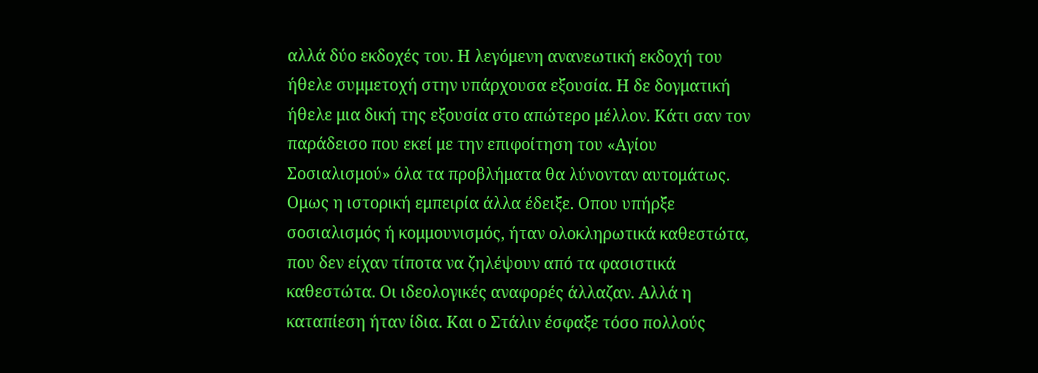αλλά δύο εκδοχές του. Η λεγόμενη ανανεωτική εκδοχή του ήθελε συμμετοχή στην υπάρχουσα εξουσία. Η δε δογματική ήθελε μια δική της εξουσία στο απώτερο μέλλον. Κάτι σαν τον παράδεισο που εκεί με την επιφοίτηση του «Αγίου Σοσιαλισμού» όλα τα προβλήματα θα λύνονταν αυτομάτως.
Ομως η ιστορική εμπειρία άλλα έδειξε. Οπου υπήρξε σοσιαλισμός ή κομμουνισμός, ήταν ολοκληρωτικά καθεστώτα, που δεν είχαν τίποτα να ζηλέψουν από τα φασιστικά καθεστώτα. Οι ιδεολογικές αναφορές άλλαζαν. Αλλά η καταπίεση ήταν ίδια. Και ο Στάλιν έσφαξε τόσο πολλούς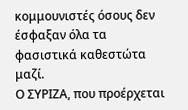κομμουνιστές όσους δεν έσφαξαν όλα τα φασιστικά καθεστώτα μαζί.
Ο ΣΥΡΙΖΑ, που προέρχεται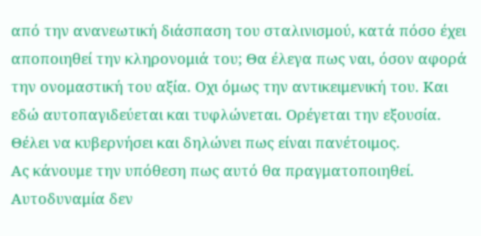από την ανανεωτική διάσπαση του σταλινισμού, κατά πόσο έχει αποποιηθεί την κληρονομιά του; Θα έλεγα πως ναι, όσον αφορά την ονομαστική του αξία. Οχι όμως την αντικειμενική του. Και εδώ αυτοπαγιδεύεται και τυφλώνεται. Ορέγεται την εξουσία. Θέλει να κυβερνήσει και δηλώνει πως είναι πανέτοιμος.
Ας κάνουμε την υπόθεση πως αυτό θα πραγματοποιηθεί. Αυτοδυναμία δεν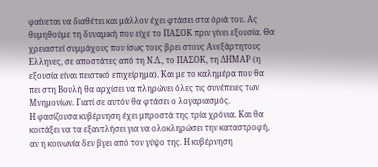φαίνεται να διαθέτει και μάλλον έχει φτάσει στα όριά του. Ας θυμηθούμε τη δυναμική που είχε το ΠΑΣΟΚ πριν γίνει εξουσία. Θα χρειαστεί συμμάχους που ίσως τους βρει στους Ανεξάρτητους Ελληνες, σε αποστάτες από τη Ν.Δ., το ΠΑΣΟΚ, τη ΔΗΜΑΡ (η εξουσία είναι πειστικό επιχείρημα). Και με το καλημέρα που θα πει στη Βουλή θα αρχίσει να πληρώνει όλες τις συνέπειες των Μνημονίων. Γιατί σε αυτόν θα φτάσει ο λογαριασμός.
Η φασίζουσα κυβέρνηση έχει μπροστά της τρία χρόνια. Και θα κοιτάξει να τα εξαντλήσει για να ολοκληρώσει την καταστροφή, αν η κοινωνία δεν βγει από τον γύψο της. Η κυβέρνηση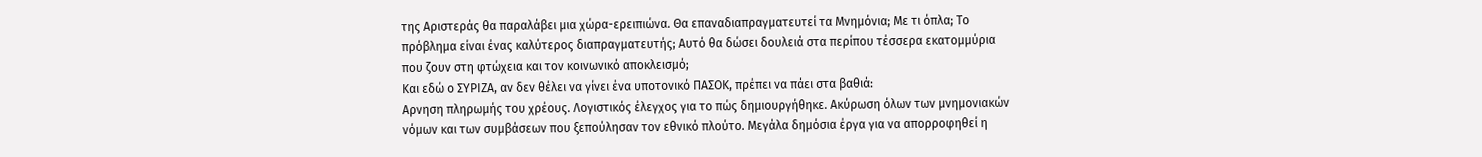της Αριστεράς θα παραλάβει μια χώρα-ερειπιώνα. Θα επαναδιαπραγματευτεί τα Μνημόνια; Με τι όπλα; Το πρόβλημα είναι ένας καλύτερος διαπραγματευτής; Αυτό θα δώσει δουλειά στα περίπου τέσσερα εκατομμύρια που ζουν στη φτώχεια και τον κοινωνικό αποκλεισμό;
Και εδώ ο ΣΥΡΙΖΑ, αν δεν θέλει να γίνει ένα υποτονικό ΠΑΣΟΚ, πρέπει να πάει στα βαθιά:
Αρνηση πληρωμής του χρέους. Λογιστικός έλεγχος για το πώς δημιουργήθηκε. Ακύρωση όλων των μνημονιακών νόμων και των συμβάσεων που ξεπούλησαν τον εθνικό πλούτο. Μεγάλα δημόσια έργα για να απορροφηθεί η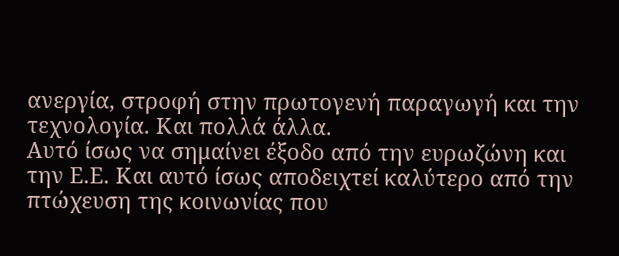ανεργία, στροφή στην πρωτογενή παραγωγή και την τεχνολογία. Και πολλά άλλα.
Αυτό ίσως να σημαίνει έξοδο από την ευρωζώνη και την Ε.Ε. Και αυτό ίσως αποδειχτεί καλύτερο από την πτώχευση της κοινωνίας που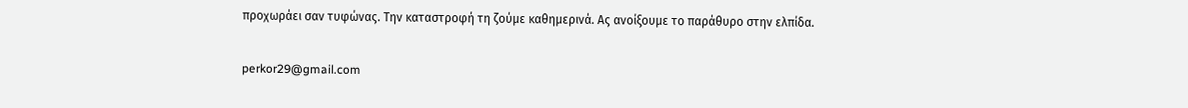προχωράει σαν τυφώνας. Την καταστροφή τη ζούμε καθημερινά. Ας ανοίξουμε το παράθυρο στην ελπίδα.

perkor29@gmail.com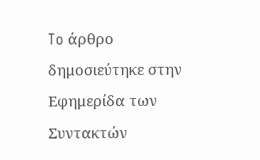To άρθρο δημοσιεύτηκε στην Εφημερίδα των Συντακτών